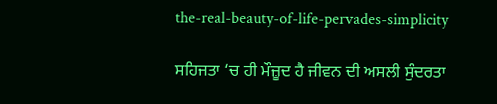the-real-beauty-of-life-pervades-simplicity

ਸਹਿਜਤਾ ‘ਚ ਹੀ ਮੌਜ਼ੂਦ ਹੈ ਜੀਵਨ ਦੀ ਅਸਲੀ ਸੁੰਦਰਤਾ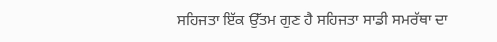ਸਹਿਜਤਾ ਇੱਕ ਉੱਤਮ ਗੁਣ ਹੈ ਸਹਿਜਤਾ ਸਾਡੀ ਸਮਰੱਥਾ ਦਾ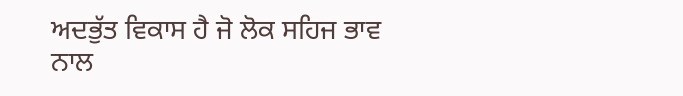ਅਦਭੁੱਤ ਵਿਕਾਸ ਹੈ ਜੋ ਲੋਕ ਸਹਿਜ ਭਾਵ ਨਾਲ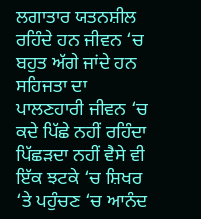ਲਗਾਤਾਰ ਯਤਨਸ਼ੀਲ ਰਹਿੰਦੇ ਹਨ ਜੀਵਨ ‘ਚ ਬਹੁਤ ਅੱਗੇ ਜਾਂਦੇ ਹਨ ਸਹਿਜਤਾ ਦਾ ਪਾਲਣਹਾਰੀ ਜੀਵਨ ‘ਚ ਕਦੇ ਪਿੱਛੇ ਨਹੀਂ ਰਹਿੰਦਾ ਪਿੱਛੜਦਾ ਨਹੀਂ ਵੈਸੇ ਵੀ ਇੱਕ ਝਟਕੇ ‘ਚ ਸ਼ਿਖਰ ‘ਤੇ ਪਹੁੰਚਣ ‘ਚ ਆਨੰਦ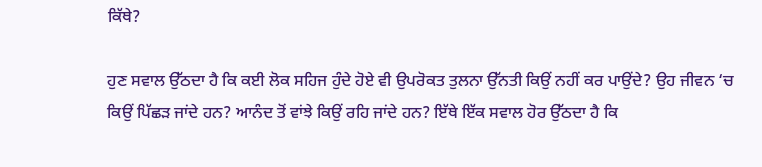ਕਿੱਥੇ?

ਹੁਣ ਸਵਾਲ ਉੱਠਦਾ ਹੈ ਕਿ ਕਈ ਲੋਕ ਸਹਿਜ ਹੁੰਦੇ ਹੋਏ ਵੀ ਉਪਰੋਕਤ ਤੁਲਨਾ ਉੱਨਤੀ ਕਿਉਂ ਨਹੀਂ ਕਰ ਪਾਉਂਦੇ? ਉਹ ਜੀਵਨ ‘ਚ ਕਿਉਂ ਪਿੱਛੜ ਜਾਂਦੇ ਹਨ? ਆਨੰਦ ਤੋਂ ਵਾਂਝੇ ਕਿਉਂ ਰਹਿ ਜਾਂਦੇ ਹਨ? ਇੱਥੇ ਇੱਕ ਸਵਾਲ ਹੋਰ ਉੱਠਦਾ ਹੈ ਕਿ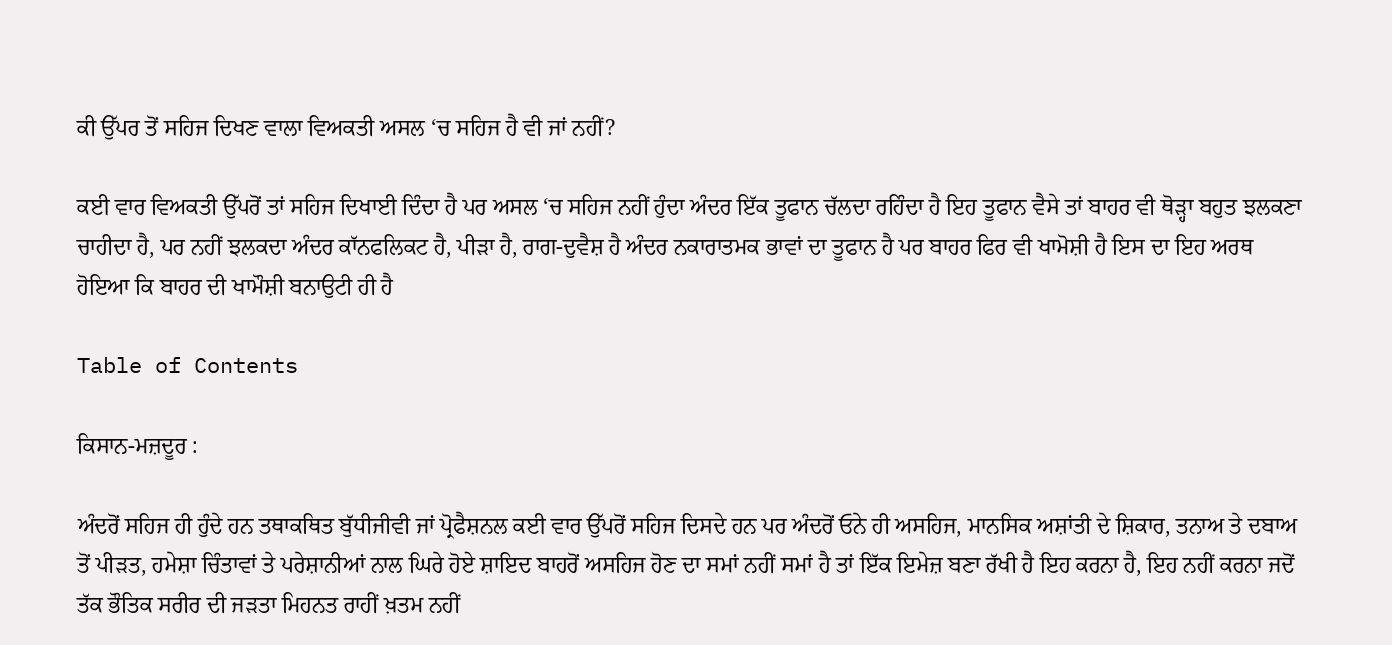ਕੀ ਉੱਪਰ ਤੋਂ ਸਹਿਜ ਦਿਖਣ ਵਾਲਾ ਵਿਅਕਤੀ ਅਸਲ ‘ਚ ਸਹਿਜ ਹੈ ਵੀ ਜਾਂ ਨਹੀਂ?

ਕਈ ਵਾਰ ਵਿਅਕਤੀ ਉੱਪਰੋਂ ਤਾਂ ਸਹਿਜ ਦਿਖਾਈ ਦਿੰਦਾ ਹੈ ਪਰ ਅਸਲ ‘ਚ ਸਹਿਜ ਨਹੀਂ ਹੁੰਦਾ ਅੰਦਰ ਇੱਕ ਤੂਫਾਨ ਚੱਲਦਾ ਰਹਿੰਦਾ ਹੈ ਇਹ ਤੂਫਾਨ ਵੈਸੇ ਤਾਂ ਬਾਹਰ ਵੀ ਥੋੜ੍ਹਾ ਬਹੁਤ ਝਲਕਣਾ ਚਾਹੀਦਾ ਹੈ, ਪਰ ਨਹੀਂ ਝਲਕਦਾ ਅੰਦਰ ਕਾੱਨਫਲਿਕਟ ਹੈ, ਪੀੜਾ ਹੈ, ਰਾਗ-ਦੁਵੈਸ਼ ਹੈ ਅੰਦਰ ਨਕਾਰਾਤਮਕ ਭਾਵਾਂ ਦਾ ਤੂਫਾਨ ਹੈ ਪਰ ਬਾਹਰ ਫਿਰ ਵੀ ਖਾਮੋਸ਼ੀ ਹੈ ਇਸ ਦਾ ਇਹ ਅਰਥ ਹੋਇਆ ਕਿ ਬਾਹਰ ਦੀ ਖਾਮੌਸ਼ੀ ਬਨਾਉਟੀ ਹੀ ਹੈ

Table of Contents

ਕਿਸਾਨ-ਮਜ਼ਦੂਰ :

ਅੰਦਰੋਂ ਸਹਿਜ ਹੀ ਹੁੰਦੇ ਹਨ ਤਥਾਕਥਿਤ ਬੁੱਧੀਜੀਵੀ ਜਾਂ ਪ੍ਰੋਫੈਸ਼ਨਲ ਕਈ ਵਾਰ ਉੱਪਰੋਂ ਸਹਿਜ ਦਿਸਦੇ ਹਨ ਪਰ ਅੰਦਰੋਂ ਓਨੇ ਹੀ ਅਸਹਿਜ, ਮਾਨਸਿਕ ਅਸ਼ਾਂਤੀ ਦੇ ਸ਼ਿਕਾਰ, ਤਨਾਅ ਤੇ ਦਬਾਅ ਤੋਂ ਪੀੜਤ, ਹਮੇਸ਼ਾ ਚਿੰਤਾਵਾਂ ਤੇ ਪਰੇਸ਼ਾਨੀਆਂ ਨਾਲ ਘਿਰੇ ਹੋਏ ਸ਼ਾਇਦ ਬਾਹਰੋਂ ਅਸਹਿਜ ਹੋਣ ਦਾ ਸਮਾਂ ਨਹੀਂ ਸਮਾਂ ਹੈ ਤਾਂ ਇੱਕ ਇਮੇਜ਼ ਬਣਾ ਰੱਖੀ ਹੈ ਇਹ ਕਰਨਾ ਹੈ, ਇਹ ਨਹੀਂ ਕਰਨਾ ਜਦੋਂ ਤੱਕ ਭੌਤਿਕ ਸਰੀਰ ਦੀ ਜੜਤਾ ਮਿਹਨਤ ਰਾਹੀਂ ਖ਼ਤਮ ਨਹੀਂ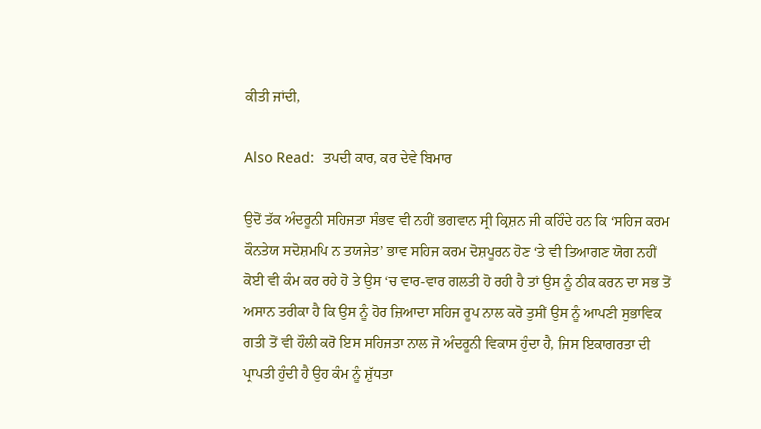ਕੀਤੀ ਜਾਂਦੀ,

Also Read:  ਤਪਦੀ ਕਾਰ, ਕਰ ਦੇਵੇ ਬਿਮਾਰ

ਉਦੋਂ ਤੱਕ ਅੰਦਰੂਨੀ ਸਹਿਜਤਾ ਸੰਭਵ ਵੀ ਨਹੀਂ ਭਗਵਾਨ ਸ੍ਰੀ ਕ੍ਰਿਸ਼ਨ ਜੀ ਕਹਿੰਦੇ ਹਨ ਕਿ ‘ਸਹਿਜ ਕਰਮ ਕੌਨਤੇਯ ਸਦੋਸ਼ਮਪਿ ਨ ਤਯਜੇਤ’ ਭਾਵ ਸਹਿਜ ਕਰਮ ਦੋਸ਼ਪੂਰਨ ਹੋਣ ‘ਤੇ ਵੀ ਤਿਆਗਣ ਯੋਗ ਨਹੀਂ ਕੋਈ ਵੀ ਕੰਮ ਕਰ ਰਹੇ ਹੋ ਤੇ ਉਸ ‘ਚ ਵਾਰ-ਵਾਰ ਗਲਤੀ ਹੋ ਰਹੀ ਹੈ ਤਾਂ ਉਸ ਨੂੰ ਠੀਕ ਕਰਨ ਦਾ ਸਭ ਤੋਂ ਅਸਾਨ ਤਰੀਕਾ ਹੈ ਕਿ ਉਸ ਨੂੰ ਹੋਰ ਜ਼ਿਆਦਾ ਸਹਿਜ ਰੂਪ ਨਾਲ ਕਰੋ ਤੁਸੀਂ ਉਸ ਨੂੰ ਆਪਣੀ ਸੁਭਾਵਿਕ ਗਤੀ ਤੋਂ ਵੀ ਹੌਲੀ ਕਰੋ ਇਸ ਸਹਿਜਤਾ ਨਾਲ ਜੋ ਅੰਦਰੂਨੀ ਵਿਕਾਸ ਹੁੰਦਾ ਹੈ, ਜਿਸ ਇਕਾਗਰਤਾ ਦੀ ਪ੍ਰਾਪਤੀ ਹੁੰਦੀ ਹੈ ਉਹ ਕੰਮ ਨੂੰ ਸ਼ੁੱਧਤਾ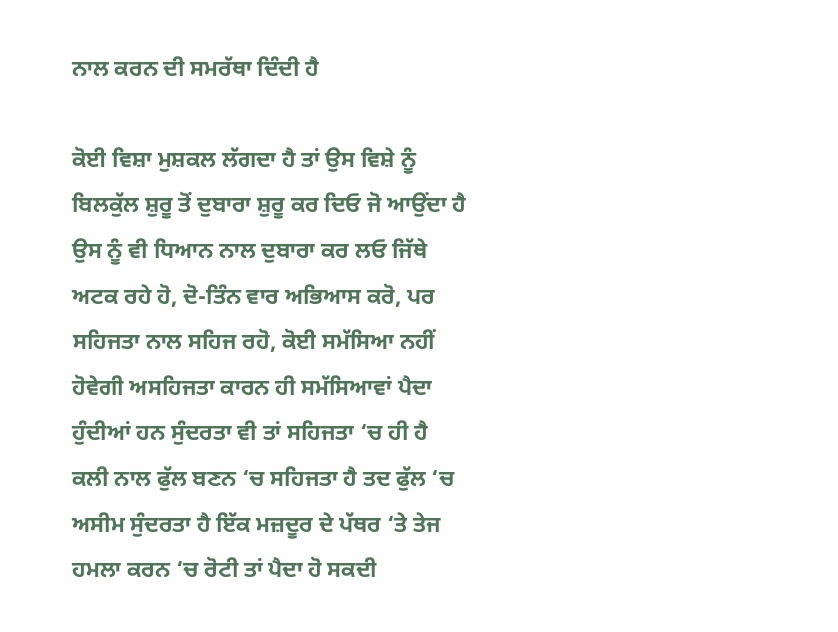ਨਾਲ ਕਰਨ ਦੀ ਸਮਰੱਥਾ ਦਿੰਦੀ ਹੈ

ਕੋਈ ਵਿਸ਼ਾ ਮੁਸ਼ਕਲ ਲੱਗਦਾ ਹੈ ਤਾਂ ਉਸ ਵਿਸ਼ੇ ਨੂੰ ਬਿਲਕੁੱਲ ਸ਼ੁਰੂ ਤੋਂ ਦੁਬਾਰਾ ਸ਼ੁਰੂ ਕਰ ਦਿਓ ਜੋ ਆਉਂਦਾ ਹੈ ਉਸ ਨੂੰ ਵੀ ਧਿਆਨ ਨਾਲ ਦੁਬਾਰਾ ਕਰ ਲਓ ਜਿੱਥੇ ਅਟਕ ਰਹੇ ਹੋ, ਦੋ-ਤਿੰਨ ਵਾਰ ਅਭਿਆਸ ਕਰੋ, ਪਰ ਸਹਿਜਤਾ ਨਾਲ ਸਹਿਜ ਰਹੋ, ਕੋਈ ਸਮੱਸਿਆ ਨਹੀਂ ਹੋਵੇਗੀ ਅਸਹਿਜਤਾ ਕਾਰਨ ਹੀ ਸਮੱਸਿਆਵਾਂ ਪੈਦਾ ਹੁੰਦੀਆਂ ਹਨ ਸੁੰਦਰਤਾ ਵੀ ਤਾਂ ਸਹਿਜਤਾ ‘ਚ ਹੀ ਹੈ ਕਲੀ ਨਾਲ ਫੁੱਲ ਬਣਨ ‘ਚ ਸਹਿਜਤਾ ਹੈ ਤਦ ਫੁੱਲ ‘ਚ ਅਸੀਮ ਸੁੰਦਰਤਾ ਹੈ ਇੱਕ ਮਜ਼ਦੂਰ ਦੇ ਪੱਥਰ ‘ਤੇ ਤੇਜ ਹਮਲਾ ਕਰਨ ‘ਚ ਰੋਟੀ ਤਾਂ ਪੈਦਾ ਹੋ ਸਕਦੀ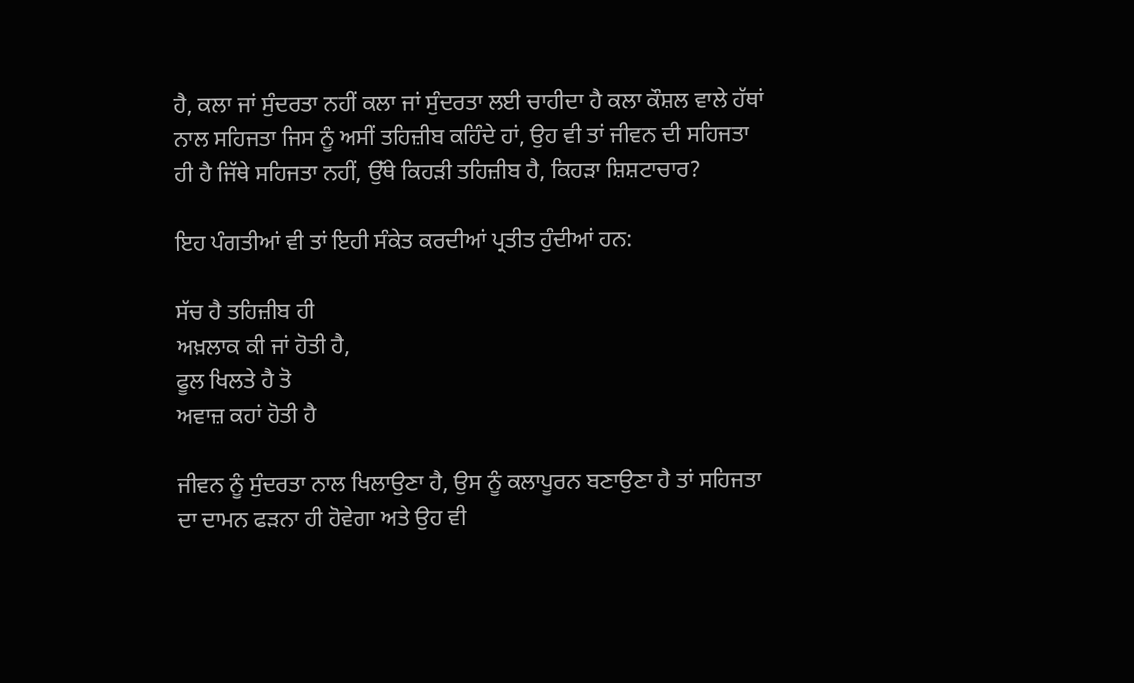ਹੈ, ਕਲਾ ਜਾਂ ਸੁੰਦਰਤਾ ਨਹੀਂ ਕਲਾ ਜਾਂ ਸੁੰਦਰਤਾ ਲਈ ਚਾਹੀਦਾ ਹੈ ਕਲਾ ਕੌਸ਼ਲ ਵਾਲੇ ਹੱਥਾਂ ਨਾਲ ਸਹਿਜਤਾ ਜਿਸ ਨੂੰ ਅਸੀਂ ਤਹਿਜ਼ੀਬ ਕਹਿੰਦੇ ਹਾਂ, ਉਹ ਵੀ ਤਾਂ ਜੀਵਨ ਦੀ ਸਹਿਜਤਾ ਹੀ ਹੈ ਜਿੱਥੇ ਸਹਿਜਤਾ ਨਹੀਂ, ਉੱਥੇ ਕਿਹੜੀ ਤਹਿਜ਼ੀਬ ਹੈ, ਕਿਹੜਾ ਸ਼ਿਸ਼ਟਾਚਾਰ?

ਇਹ ਪੰਗਤੀਆਂ ਵੀ ਤਾਂ ਇਹੀ ਸੰਕੇਤ ਕਰਦੀਆਂ ਪ੍ਰਤੀਤ ਹੁੰਦੀਆਂ ਹਨ:

ਸੱਚ ਹੈ ਤਹਿਜ਼ੀਬ ਹੀ
ਅਖ਼ਲਾਕ ਕੀ ਜਾਂ ਹੋਤੀ ਹੈ,
ਫੂਲ ਖਿਲਤੇ ਹੈ ਤੋ
ਅਵਾਜ਼ ਕਹਾਂ ਹੋਤੀ ਹੈ

ਜੀਵਨ ਨੂੰ ਸੁੰਦਰਤਾ ਨਾਲ ਖਿਲਾਉਣਾ ਹੈ, ਉਸ ਨੂੰ ਕਲਾਪੂਰਨ ਬਣਾਉਣਾ ਹੈ ਤਾਂ ਸਹਿਜਤਾ ਦਾ ਦਾਮਨ ਫੜਨਾ ਹੀ ਹੋਵੇਗਾ ਅਤੇ ਉਹ ਵੀ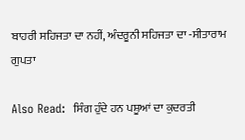ਬਾਹਰੀ ਸਹਿਜਤਾ ਦਾ ਨਹੀਂ, ਅੰਦਰੂਨੀ ਸਹਿਜਤਾ ਦਾ -ਸੀਤਾਰਾਮ ਗੁਪਤਾ

Also Read:  ਸਿੰਗ ਹੁੰਦੇ ਹਨ ਪਸ਼ੂਆਂ ਦਾ ਕੁਦਰਤੀ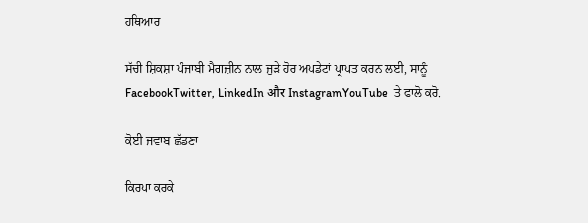ਹਥਿਆਰ

ਸੱਚੀ ਸ਼ਿਕਸ਼ਾ ਪੰਜਾਬੀ ਮੈਗਜ਼ੀਨ ਨਾਲ ਜੁੜੇ ਹੋਰ ਅਪਡੇਟਾਂ ਪ੍ਰਾਪਤ ਕਰਨ ਲਈ, ਸਾਨੂੰ FacebookTwitter, LinkedIn और InstagramYouTube  ਤੇ ਫਾਲੋ ਕਰੋ.

ਕੋਈ ਜਵਾਬ ਛੱਡਣਾ

ਕਿਰਪਾ ਕਰਕੇ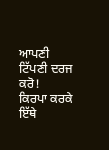ਆਪਣੀ ਟਿੱਪਣੀ ਦਰਜ ਕਰੋ!
ਕਿਰਪਾ ਕਰਕੇ ਇੱਥੇ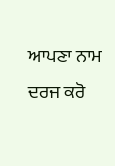ਆਪਣਾ ਨਾਮ ਦਰਜ ਕਰੋ